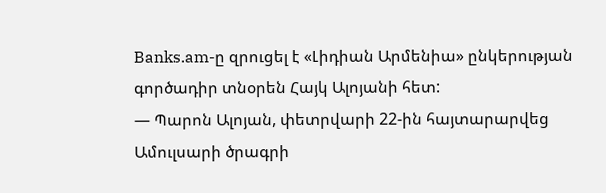Banks.am-ը զրուցել է «Լիդիան Արմենիա» ընկերության գործադիր տնօրեն Հայկ Ալոյանի հետ:
— Պարոն Ալոյան, փետրվարի 22-ին հայտարարվեց Ամուլսարի ծրագրի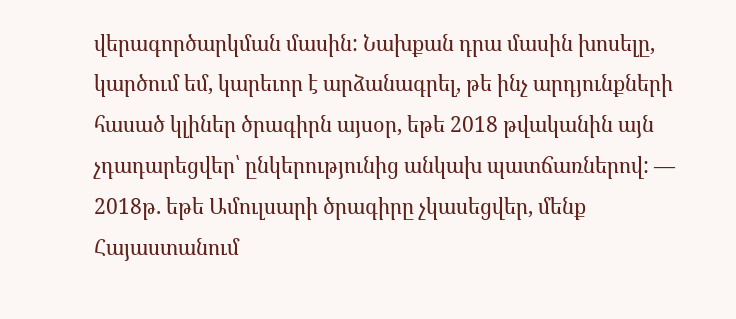վերագործարկման մասին: Նախքան դրա մասին խոսելը, կարծում եմ, կարեւոր է արձանագրել, թե ինչ արդյունքների հասած կլիներ ծրագիրն այսօր, եթե 2018 թվականին այն չդադարեցվեր՝ ընկերությունից անկախ պատճառներով: — 2018թ. եթե Ամուլսարի ծրագիրը չկասեցվեր, մենք Հայաստանում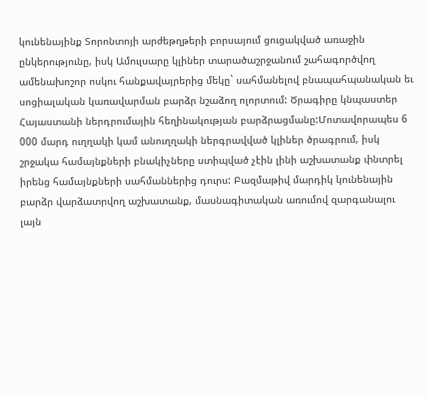կունենայինք Տորոնտոյի արժեթղթերի բորսայում ցուցակված առաջին ընկերությունը, իսկ Ամուլսարը կլիներ տարածաշրջանում շահագործվող ամենախոշոր ոսկու հանքավայրերից մեկը` սահմանելով բնապահպանական եւ սոցիալական կառավարման բարձր նշաձող ոլորտում: Ծրագիրը կնպաստեր Հայաստանի ներդրումային հեղինակության բարձրացմանը:Մոտավորապես 6 000 մարդ ուղղակի կամ անուղղակի ներգրավված կլիներ ծրագրում, իսկ շրջակա համայնքների բնակիչները ստիպված չէին լինի աշխատանք փնտրել իրենց համայնքների սահմաններից դուրս: Բազմաթիվ մարդիկ կունենային բարձր վարձատրվող աշխատանք, մասնագիտական առումով զարգանալու լայն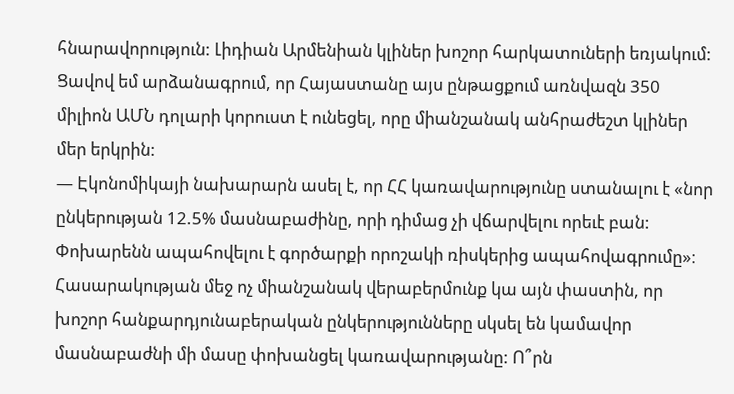հնարավորություն: Լիդիան Արմենիան կլիներ խոշոր հարկատուների եռյակում:
Ցավով եմ արձանագրում, որ Հայաստանը այս ընթացքում առնվազն 350 միլիոն ԱՄՆ դոլարի կորուստ է ունեցել, որը միանշանակ անհրաժեշտ կլիներ մեր երկրին:
— Էկոնոմիկայի նախարարն ասել է, որ ՀՀ կառավարությունը ստանալու է «նոր ընկերության 12.5% մասնաբաժինը, որի դիմաց չի վճարվելու որեւէ բան: Փոխարենն ապահովելու է գործարքի որոշակի ռիսկերից ապահովագրումը»։ Հասարակության մեջ ոչ միանշանակ վերաբերմունք կա այն փաստին, որ խոշոր հանքարդյունաբերական ընկերությունները սկսել են կամավոր մասնաբաժնի մի մասը փոխանցել կառավարությանը: Ո՞րն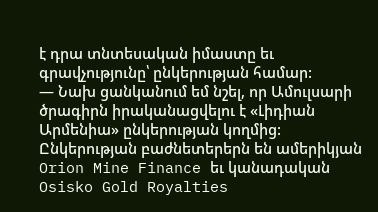է դրա տնտեսական իմաստը եւ գրավչությունը՝ ընկերության համար:
— Նախ ցանկանում եմ նշել, որ Ամուլսարի ծրագիրն իրականացվելու է «Լիդիան Արմենիա» ընկերության կողմից: Ընկերության բաժնետերերն են ամերիկյան Orion Mine Finance եւ կանադական Osisko Gold Royalties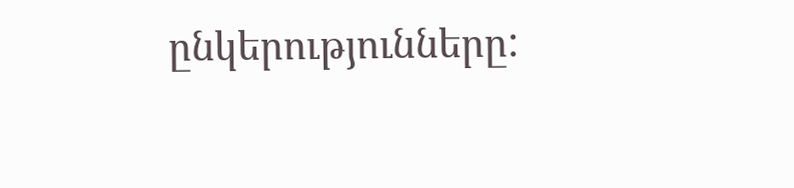ընկերությունները: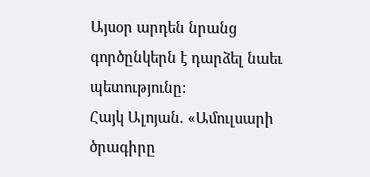Այսօր արդեն նրանց գործընկերն է դարձել նաեւ պետությունը:
Հայկ Ալոյան. «Ամուլսարի ծրագիրը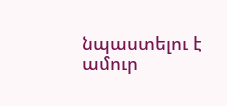նպաստելու է ամուր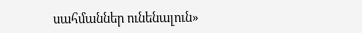սահմաններ ունենալուն»